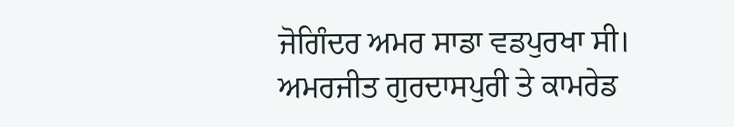ਜੋਗਿੰਦਰ ਅਮਰ ਸਾਡਾ ਵਡਪੁਰਖਾ ਸੀ। ਅਮਰਜੀਤ ਗੁਰਦਾਸਪੁਰੀ ਤੇ ਕਾਮਰੇਡ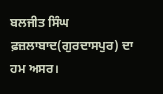ਬਲਜੀਤ ਸਿੰਘ ਫ਼ਜ਼ਲਾਬਾਦ(ਗੁਰਦਾਸਪੁਰ) ਦਾ ਹਮ ਅਸਰ।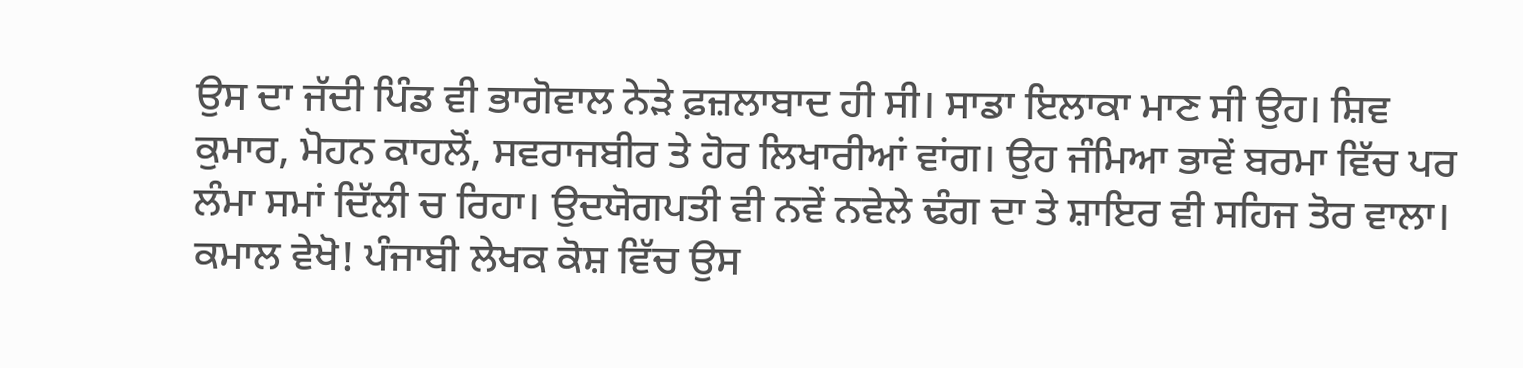ਉਸ ਦਾ ਜੱਦੀ ਪਿੰਡ ਵੀ ਭਾਗੋਵਾਲ ਨੇੜੇ ਫ਼ਜ਼ਲਾਬਾਦ ਹੀ ਸੀ। ਸਾਡਾ ਇਲਾਕਾ ਮਾਣ ਸੀ ਉਹ। ਸ਼ਿਵ ਕੁਮਾਰ, ਮੋਹਨ ਕਾਹਲੋਂ, ਸਵਰਾਜਬੀਰ ਤੇ ਹੋਰ ਲਿਖਾਰੀਆਂ ਵਾਂਗ। ਉਹ ਜੰਮਿਆ ਭਾਵੇਂ ਬਰਮਾ ਵਿੱਚ ਪਰ ਲੰਮਾ ਸਮਾਂ ਦਿੱਲੀ ਚ ਰਿਹਾ। ਉਦਯੋਗਪਤੀ ਵੀ ਨਵੇਂ ਨਵੇਲੇ ਢੰਗ ਦਾ ਤੇ ਸ਼ਾਇਰ ਵੀ ਸਹਿਜ ਤੋਰ ਵਾਲਾ।
ਕਮਾਲ ਵੇਖੋ! ਪੰਜਾਬੀ ਲੇਖਕ ਕੋਸ਼ ਵਿੱਚ ਉਸ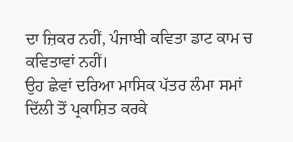ਦਾ ਜ਼ਿਕਰ ਨਹੀਂ, ਪੰਜਾਬੀ ਕਵਿਤਾ ਡਾਟ ਕਾਮ ਚ ਕਵਿਤਾਵਾਂ ਨਹੀਂ।
ਉਹ ਛੇਵਾਂ ਦਰਿਆ ਮਾਸਿਕ ਪੱਤਰ ਲੰਮਾ ਸਮਾਂ ਦਿੱਲੀ ਤੋਂ ਪ੍ਰਕਾਸ਼ਿਤ ਕਰਕੇ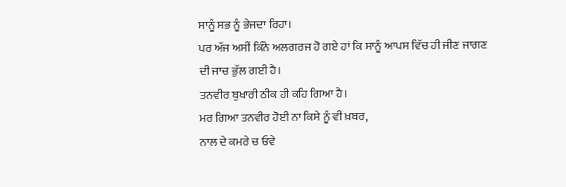ਸਾਨੂੰ ਸਭ ਨੂੰ ਭੇਜਦਾ ਰਿਹਾ।
ਪਰ ਅੱਜ ਅਸੀਂ ਕਿੰਨੇ ਅਲਗਰਜ ਹੋ ਗਏ ਹਾਂ ਕਿ ਸਾਨੂੰ ਆਪਸ ਵਿੱਚ ਹੀ ਜੀਣ ਜਾਗਣ ਦੀ ਜਾਚ ਭੁੱਲ ਗਈ ਹੈ।
ਤਨਵੀਰ ਬੁਖਾਰੀ ਠੀਕ ਹੀ ਕਹਿ ਗਿਆ ਹੈ।
ਮਰ ਗਿਆ ਤਨਵੀਰ ਹੋਈ ਨਾ ਕਿਸੇ ਨੂੰ ਵੀ ਖ਼ਬਰ,
ਨਾਲ ਦੇ ਕਮਰੇ ਚ ਓਵੇ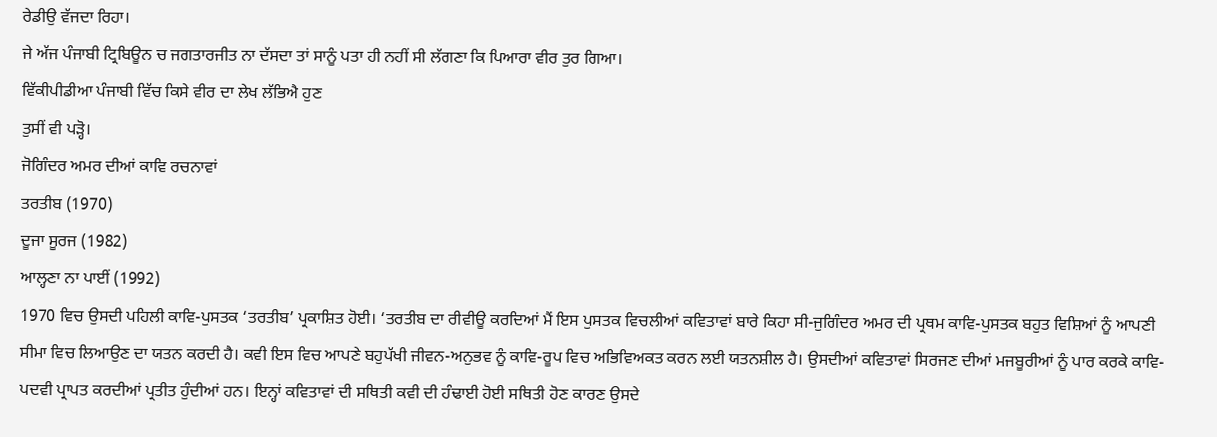ਰੇਡੀਉ ਵੱਜਦਾ ਰਿਹਾ।
ਜੇ ਅੱਜ ਪੰਜਾਬੀ ਟ੍ਰਿਬਿਊਨ ਚ ਜਗਤਾਰਜੀਤ ਨਾ ਦੱਸਦਾ ਤਾਂ ਸਾਨੂੰ ਪਤਾ ਹੀ ਨਹੀਂ ਸੀ ਲੱਗਣਾ ਕਿ ਪਿਆਰਾ ਵੀਰ ਤੁਰ ਗਿਆ।
ਵਿੱਕੀਪੀਡੀਆ ਪੰਜਾਬੀ ਵਿੱਚ ਕਿਸੇ ਵੀਰ ਦਾ ਲੇਖ ਲੱਭਿਐ ਹੁਣ
ਤੁਸੀਂ ਵੀ ਪੜ੍ਹੋ।
ਜੋਗਿੰਦਰ ਅਮਰ ਦੀਆਂ ਕਾਵਿ ਰਚਨਾਵਾਂ
ਤਰਤੀਬ (1970)
ਦੂਜਾ ਸੂਰਜ (1982)
ਆਲ੍ਹਣਾ ਨਾ ਪਾਈਂ (1992)
1970 ਵਿਚ ਉਸਦੀ ਪਹਿਲੀ ਕਾਵਿ-ਪੁਸਤਕ ‘ਤਰਤੀਬ’ ਪ੍ਰਕਾਸ਼ਿਤ ਹੋਈ। ‘ਤਰਤੀਬ ਦਾ ਰੀਵੀਊ ਕਰਦਿਆਂ ਮੈਂ ਇਸ ਪੁਸਤਕ ਵਿਚਲੀਆਂ ਕਵਿਤਾਵਾਂ ਬਾਰੇ ਕਿਹਾ ਸੀ-ਜੁਗਿੰਦਰ ਅਮਰ ਦੀ ਪ੍ਰਥਮ ਕਾਵਿ-ਪੁਸਤਕ ਬਹੁਤ ਵਿਸ਼ਿਆਂ ਨੂੰ ਆਪਣੀ ਸੀਮਾ ਵਿਚ ਲਿਆਉਣ ਦਾ ਯਤਨ ਕਰਦੀ ਹੈ। ਕਵੀ ਇਸ ਵਿਚ ਆਪਣੇ ਬਹੁਪੱਖੀ ਜੀਵਨ-ਅਨੁਭਵ ਨੂੰ ਕਾਵਿ-ਰੂਪ ਵਿਚ ਅਭਿਵਿਅਕਤ ਕਰਨ ਲਈ ਯਤਨਸ਼ੀਲ ਹੈ। ਉਸਦੀਆਂ ਕਵਿਤਾਵਾਂ ਸਿਰਜਣ ਦੀਆਂ ਮਜਬੂਰੀਆਂ ਨੂੰ ਪਾਰ ਕਰਕੇ ਕਾਵਿ-ਪਦਵੀ ਪ੍ਰਾਪਤ ਕਰਦੀਆਂ ਪ੍ਰਤੀਤ ਹੁੰਦੀਆਂ ਹਨ। ਇਨ੍ਹਾਂ ਕਵਿਤਾਵਾਂ ਦੀ ਸਥਿਤੀ ਕਵੀ ਦੀ ਹੰਢਾਈ ਹੋਈ ਸਥਿਤੀ ਹੋਣ ਕਾਰਣ ਉਸਦੇ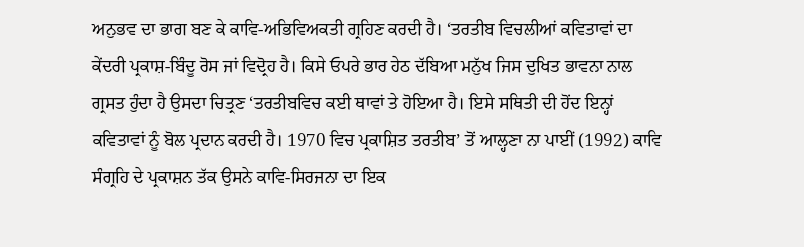ਅਨੁਭਵ ਦਾ ਭਾਗ ਬਣ ਕੇ ਕਾਵਿ-ਅਭਿਵਿਅਕਤੀ ਗ੍ਰਹਿਣ ਕਰਦੀ ਹੈ। ‘ਤਰਤੀਬ ਵਿਚਲੀਆਂ ਕਵਿਤਾਵਾਂ ਦਾ ਕੇਂਦਰੀ ਪ੍ਰਕਾਸ਼-ਬਿੰਦੂ ਰੋਸ ਜਾਂ ਵਿਦ੍ਰੋਹ ਹੈ। ਕਿਸੇ ਓਪਰੇ ਭਾਰ ਹੇਠ ਦੱਬਿਆ ਮਨੁੱਖ ਜਿਸ ਦੁਖਿਤ ਭਾਵਨਾ ਨਾਲ ਗ੍ਰਸਤ ਹੁੰਦਾ ਹੈ ਉਸਦਾ ਚਿਤ੍ਰਣ ‘ਤਰਤੀਬਵਿਚ ਕਈ ਥਾਵਾਂ ਤੇ ਹੋਇਆ ਹੈ। ਇਸੇ ਸਥਿਤੀ ਦੀ ਹੋਂਦ ਇਨ੍ਹਾਂ ਕਵਿਤਾਵਾਂ ਨੂੰ ਬੋਲ ਪ੍ਰਦਾਨ ਕਰਦੀ ਹੈ। 1970 ਵਿਚ ਪ੍ਰਕਾਸ਼ਿਤ ਤਰਤੀਬ’ ਤੋਂ ਆਲ੍ਹਣਾ ਨਾ ਪਾਈਂ (1992) ਕਾਵਿ ਸੰਗ੍ਰਹਿ ਦੇ ਪ੍ਰਕਾਸ਼ਨ ਤੱਕ ਉਸਨੇ ਕਾਵਿ-ਸਿਰਜਨਾ ਦਾ ਇਕ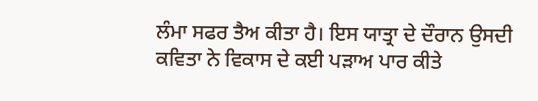ਲੰਮਾ ਸਫਰ ਤੈਅ ਕੀਤਾ ਹੈ। ਇਸ ਯਾਤ੍ਰਾ ਦੇ ਦੌਰਾਨ ਉਸਦੀ ਕਵਿਤਾ ਨੇ ਵਿਕਾਸ ਦੇ ਕਈ ਪੜਾਅ ਪਾਰ ਕੀਤੇ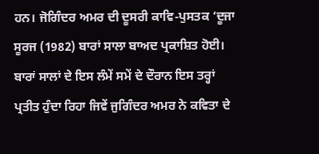ਹਨ। ਜੋਗਿੰਦਰ ਅਮਰ ਦੀ ਦੂਸਰੀ ਕਾਵਿ-ਪੁਸਤਕ ‘ਦੂਜਾ ਸੂਰਜ (1982) ਬਾਰਾਂ ਸਾਲਾ ਬਾਅਦ ਪ੍ਰਕਾਸ਼ਿਤ ਹੋਈ। ਬਾਰਾਂ ਸਾਲਾਂ ਦੇ ਇਸ ਲੰਮੇਂ ਸਮੇਂ ਦੇ ਦੌਰਾਨ ਇਸ ਤਰ੍ਹਾਂ ਪ੍ਰਤੀਤ ਹੁੰਦਾ ਰਿਹਾ ਜਿਵੇਂ ਜੁਗਿੰਦਰ ਅਮਰ ਨੇ ਕਵਿਤਾ ਦੇ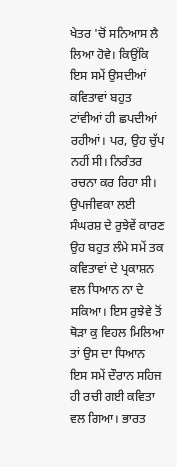ਖੇਤਰ 'ਚੋਂ ਸਨਿਆਸ ਲੈ ਲਿਆ ਹੋਵੇ। ਕਿਉਂਕਿ ਇਸ ਸਮੇਂ ਉਸਦੀਆਂ ਕਵਿਤਾਵਾਂ ਬਹੁਤ ਟਾਂਵੀਆਂ ਹੀ ਛਪਦੀਆਂ ਰਹੀਆਂ। ਪਰ, ਉਹ ਚੁੱਪ ਨਹੀਂ ਸੀ। ਨਿਰੰਤਰ ਰਚਨਾ ਕਰ ਰਿਹਾ ਸੀ। ਉਪਜੀਵਕਾ ਲਈ ਸੰਘਰਸ਼ ਦੇ ਰੁਝੇਵੇਂ ਕਾਰਣ ਉਹ ਬਹੁਤ ਲੰਮੇ ਸਮੇਂ ਤਕ ਕਵਿਤਾਵਾਂ ਦੇ ਪ੍ਰਕਾਸ਼ਨ ਵਲ ਧਿਆਨ ਨਾ ਦੇ ਸਕਿਆ। ਇਸ ਰੁਝੇਵੇ ਤੋਂ ਥੋੜਾ ਕੁ ਵਿਹਲ ਮਿਲਿਆ ਤਾਂ ਉਸ ਦਾ ਧਿਆਨ ਇਸ ਸਮੇਂ ਦੌਰਾਨ ਸਹਿਜ ਹੀ ਰਚੀ ਗਈ ਕਵਿਤਾ ਵਲ ਗਿਆ। ਭਾਰਤ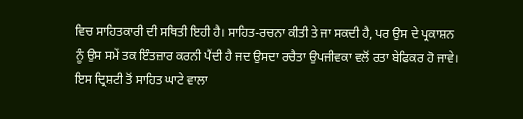ਵਿਚ ਸਾਹਿਤਕਾਰੀ ਦੀ ਸਥਿਤੀ ਇਹੀ ਹੈ। ਸਾਹਿਤ-ਰਚਨਾ ਕੀਤੀ ਤੇ ਜਾ ਸਕਦੀ ਹੈ, ਪਰ ਉਸ ਦੇ ਪ੍ਰਕਾਸ਼ਨ ਨੂੰ ਉਸ ਸਮੇਂ ਤਕ ਇੰਤਜ਼ਾਰ ਕਰਨੀ ਪੈਂਦੀ ਹੈ ਜਦ ਉਸਦਾ ਰਚੈਤਾ ਉਪਜੀਵਕਾ ਵਲੋਂ ਰਤਾ ਬੇਫਿਕਰ ਹੋ ਜਾਵੇ। ਇਸ ਦ੍ਰਿਸ਼ਟੀ ਤੋਂ ਸਾਹਿਤ ਘਾਟੇ ਵਾਲਾ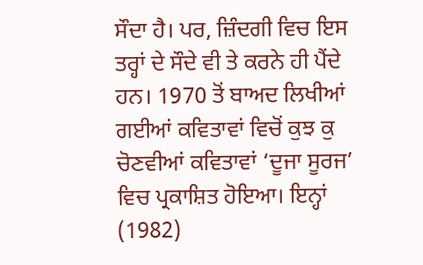ਸੌਦਾ ਹੈ। ਪਰ, ਜ਼ਿੰਦਗੀ ਵਿਚ ਇਸ ਤਰ੍ਹਾਂ ਦੇ ਸੌਦੇ ਵੀ ਤੇ ਕਰਨੇ ਹੀ ਪੈਂਦੇ ਹਨ। 1970 ਤੋਂ ਬਾਅਦ ਲਿਖੀਆਂ ਗਈਆਂ ਕਵਿਤਾਵਾਂ ਵਿਚੋਂ ਕੁਝ ਕੁ ਚੋਣਵੀਆਂ ਕਵਿਤਾਵਾਂ ‘ਦੂਜਾ ਸੂਰਜ’ ਵਿਚ ਪ੍ਰਕਾਸ਼ਿਤ ਹੋਇਆ। ਇਨ੍ਹਾਂ (1982)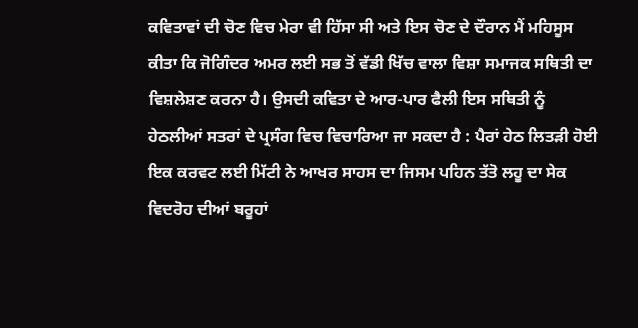ਕਵਿਤਾਵਾਂ ਦੀ ਚੋਣ ਵਿਚ ਮੇਰਾ ਵੀ ਹਿੱਸਾ ਸੀ ਅਤੇ ਇਸ ਚੋਣ ਦੇ ਦੌਰਾਨ ਮੈਂ ਮਹਿਸੂਸ ਕੀਤਾ ਕਿ ਜੋਗਿੰਦਰ ਅਮਰ ਲਈ ਸਭ ਤੋਂ ਵੱਡੀ ਖਿੱਚ ਵਾਲਾ ਵਿਸ਼ਾ ਸਮਾਜਕ ਸਥਿਤੀ ਦਾ ਵਿਸ਼ਲੇਸ਼ਣ ਕਰਨਾ ਹੈ। ਉਸਦੀ ਕਵਿਤਾ ਦੇ ਆਰ-ਪਾਰ ਫੈਲੀ ਇਸ ਸਥਿਤੀ ਨੂੰ ਹੇਠਲੀਆਂ ਸਤਰਾਂ ਦੇ ਪ੍ਰਸੰਗ ਵਿਚ ਵਿਚਾਰਿਆ ਜਾ ਸਕਦਾ ਹੈ : ਪੈਰਾਂ ਹੇਠ ਲਿਤੜੀ ਹੋਈ ਇਕ ਕਰਵਟ ਲਈ ਮਿੱਟੀ ਨੇ ਆਖਰ ਸਾਹਸ ਦਾ ਜਿਸਮ ਪਹਿਨ ਤੱਤੋ ਲਹੂ ਦਾ ਸੇਕ ਵਿਦਰੋਹ ਦੀਆਂ ਬਰੂਹਾਂ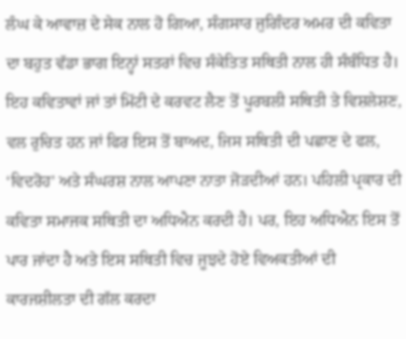ਲੰਘ ਕੇ ਆਵਾਜ਼ ਦੇ ਸੇਕ ਨਾਲ ਹੋ ਗਿਆ, ਸੰਗਸਾਰ ਜੁਗਿੰਦਰ ਅਮਰ ਦੀ ਕਵਿਤਾ ਦਾ ਬਹੁਤ ਵੱਡਾ ਭਾਗ ਇਨ੍ਹਾਂ ਸਤਰਾਂ ਵਿਚ ਸੰਕੇਤਿਤ ਸਥਿਤੀ ਨਾਲ ਹੀ ਸੰਬੰਧਿਤ ਹੈ। ਇਹ ਕਵਿਤਾਵਾਂ ਜਾਂ ਤਾਂ ਮਿੱਟੀ ਦੇ ਕਰਵਟ ਲੈਣ ਤੋਂ ਪੂਰਬਲੀ ਸਥਿਤੀ ਤੇ ਵਿਸ਼ਲੇਸ਼ਣ, ਵਲ ਰੁਚਿਤ ਹਨ ਜਾਂ ਫਿਰ ਇਸ ਤੋਂ ਬਾਅਦ, ਜਿਸ ਸਥਿਤੀ ਦੀ ਪਛਾਣ ਦੇ ਫਲ, ‘ਵਿਦਰੋਹ’ ਅਤੇ ਸੰਘਰਸ਼ ਨਾਲ ਆਪਣਾ ਨਾਤਾ ਜੋੜਦੀਆਂ ਹਨ। ਪਹਿਲੀ ਪ੍ਰਕਾਰ ਦੀ ਕਵਿਤਾ ਸਮਾਜਕ ਸਥਿਤੀ ਦਾ ਅਧਿਐਨ ਕਰਦੀ ਹੈ। ਪਰ, ਇਹ ਅਧਿਐਨ ਇਸ ਤੋਂ ਪਾਰ ਜਾਂਦਾ ਹੈ ਅਤੇ ਇਸ ਸਥਿਤੀ ਵਿਚ ਜੂਝਦੇ ਹੋਏ ਵਿਅਕਤੀਆਂ ਦੀ ਕਾਰਜਸ਼ੀਲਤਾ ਦੀ ਗੱਲ ਕਰਦਾ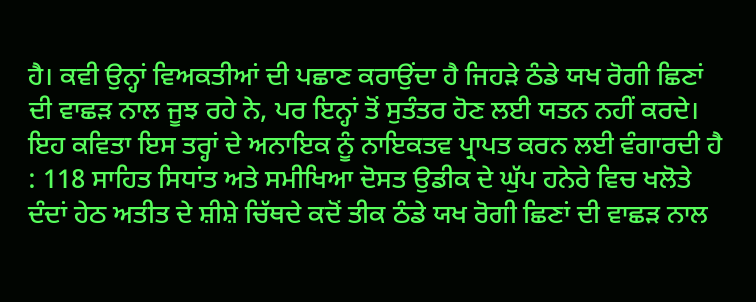ਹੈ। ਕਵੀ ਉਨ੍ਹਾਂ ਵਿਅਕਤੀਆਂ ਦੀ ਪਛਾਣ ਕਰਾਉਂਦਾ ਹੈ ਜਿਹੜੇ ਠੰਡੇ ਯਖ ਰੋਗੀ ਛਿਣਾਂ ਦੀ ਵਾਛੜ ਨਾਲ ਜੂਝ ਰਹੇ ਨੇ, ਪਰ ਇਨ੍ਹਾਂ ਤੋਂ ਸੁਤੰਤਰ ਹੋਣ ਲਈ ਯਤਨ ਨਹੀਂ ਕਰਦੇ। ਇਹ ਕਵਿਤਾ ਇਸ ਤਰ੍ਹਾਂ ਦੇ ਅਨਾਇਕ ਨੂੰ ਨਾਇਕਤਵ ਪ੍ਰਾਪਤ ਕਰਨ ਲਈ ਵੰਗਾਰਦੀ ਹੈ : 118 ਸਾਹਿਤ ਸਿਧਾਂਤ ਅਤੇ ਸਮੀਖਿਆ ਦੋਸਤ ਉਡੀਕ ਦੇ ਘੁੱਪ ਹਨੇਰੇ ਵਿਚ ਖਲੋਤੇ ਦੰਦਾਂ ਹੇਠ ਅਤੀਤ ਦੇ ਸ਼ੀਸ਼ੇ ਚਿੱਥਦੇ ਕਦੋਂ ਤੀਕ ਠੰਡੇ ਯਖ ਰੋਗੀ ਛਿਣਾਂ ਦੀ ਵਾਛੜ ਨਾਲ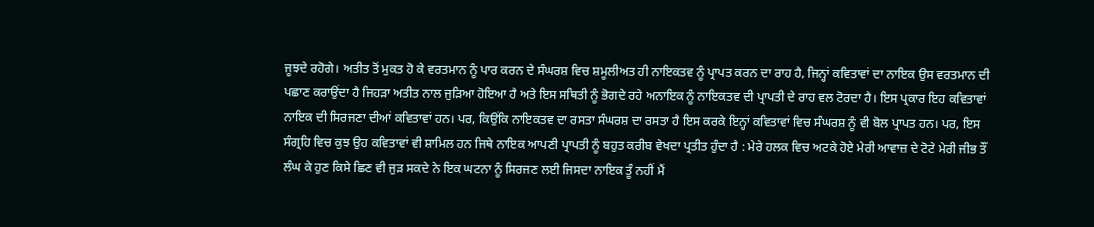ਜੂਝਦੇ ਰਹੋਗੇ। ਅਤੀਤ ਤੋਂ ਮੁਕਤ ਹੋ ਕੇ ਵਰਤਮਾਨ ਨੂੰ ਪਾਰ ਕਰਨ ਦੇ ਸੰਘਰਸ਼ ਵਿਚ ਸ਼ਮੂਲੀਅਤ ਹੀ ਨਾਇਕਤਵ ਨੂੰ ਪ੍ਰਾਪਤ ਕਰਨ ਦਾ ਰਾਹ ਹੈ, ਜਿਨ੍ਹਾਂ ਕਵਿਤਾਵਾਂ ਦਾ ਨਾਇਕ ਉਸ ਵਰਤਮਾਨ ਦੀ ਪਛਾਣ ਕਰਾਉਂਦਾ ਹੈ ਜਿਹੜਾ ਅਤੀਤ ਨਾਲ ਜੁੜਿਆ ਹੋਇਆ ਹੈ ਅਤੇ ਇਸ ਸਥਿਤੀ ਨੂੰ ਭੋਗਦੇ ਰਹੇ ਅਨਾਇਕ ਨੂੰ ਨਾਇਕਤਵ ਦੀ ਪ੍ਰਾਪਤੀ ਦੇ ਰਾਹ ਵਲ ਟੋਰਦਾ ਹੈ। ਇਸ ਪ੍ਰਕਾਰ ਇਹ ਕਵਿਤਾਵਾਂ ਨਾਇਕ ਦੀ ਸਿਰਜਣਾ ਦੀਆਂ ਕਵਿਤਾਵਾਂ ਹਨ। ਪਰ, ਕਿਉਂਕਿ ਨਾਇਕਤਵ ਦਾ ਰਸਤਾ ਸੰਘਰਸ਼ ਦਾ ਰਸਤਾ ਹੈ ਇਸ ਕਰਕੇ ਇਨ੍ਹਾਂ ਕਵਿਤਾਵਾਂ ਵਿਚ ਸੰਘਰਸ਼ ਨੂੰ ਵੀ ਬੋਲ ਪ੍ਰਾਪਤ ਹਨ। ਪਰ, ਇਸ ਸੰਗ੍ਰਹਿ ਵਿਚ ਕੁਝ ਉਹ ਕਵਿਤਾਵਾਂ ਵੀ ਸ਼ਾਮਿਲ ਹਨ ਜਿਥੇ ਨਾਇਕ ਆਪਣੀ ਪ੍ਰਾਪਤੀ ਨੂੰ ਬਹੁਤ ਕਰੀਬ ਵੇਖਦਾ ਪ੍ਰਤੀਤ ਹੁੰਦਾ ਹੈ : ਮੇਰੇ ਹਲਕ ਵਿਚ ਅਟਕੇ ਹੋਏ ਮੇਰੀ ਆਵਾਜ਼ ਦੇ ਟੋਟੇ ਮੇਰੀ ਜੀਭ ਤੌਂ ਲੰਘ ਕੇ ਹੁਣ ਕਿਸੇ ਛਿਣ ਵੀ ਜੁੜ ਸਕਦੇ ਨੇ ਇਕ ਘਟਨਾ ਨੂੰ ਸਿਰਜਣ ਲਈ ਜਿਸਦਾ ਨਾਇਕ ਤੂੰ ਨਹੀਂ ਮੈਂ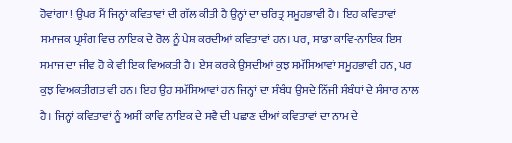ਹੋਵਾਂਗਾ ! ਉਪਰ ਮੈਂ ਜਿਨ੍ਹਾਂ ਕਵਿਤਾਵਾਂ ਦੀ ਗੱਲ ਕੀਤੀ ਹੈ ਉਨ੍ਹਾਂ ਦਾ ਚਰਿਤ੍ਰ ਸਮੂਹਭਾਵੀ ਹੈ। ਇਹ ਕਵਿਤਾਵਾਂ ਸਮਾਜਕ ਪ੍ਰਸੰਗ ਵਿਚ ਨਾਇਕ ਦੇ ਰੋਲ ਨੂੰ ਪੇਸ਼ ਕਰਦੀਆਂ ਕਵਿਤਾਵਾਂ ਹਨ। ਪਰ, ਸਾਡਾ ਕਾਵਿ-ਨਾਇਕ ਇਸ ਸਮਾਜ ਦਾ ਜੀਵ ਹੋ ਕੇ ਵੀ ਇਕ ਵਿਅਕਤੀ ਹੈ। ਏਸ ਕਰਕੇ ਉਸਦੀਆਂ ਕੁਝ ਸਮੱਸਿਆਵਾਂ ਸਮੂਹਭਾਵੀ ਹਨ, ਪਰ ਕੁਝ ਵਿਅਕਤੀਗਤ ਵੀ ਹਨ। ਇਹ ਉਹ ਸਮੱਸਿਆਵਾਂ ਹਨ ਜਿਨ੍ਹਾਂ ਦਾ ਸੰਬੰਧ ਉਸਦੇ ਨਿੱਜੀ ਸੰਬੰਧਾਂ ਦੇ ਸੰਸਾਰ ਨਾਲ ਹੈ। ਜਿਨ੍ਹਾਂ ਕਵਿਤਾਵਾਂ ਨੂੰ ਅਸੀਂ ਕਾਵਿ ਨਾਇਕ ਦੇ ਸਵੈ ਦੀ ਪਛਾਣ ਦੀਆਂ ਕਵਿਤਾਵਾਂ ਦਾ ਨਾਮ ਦੇ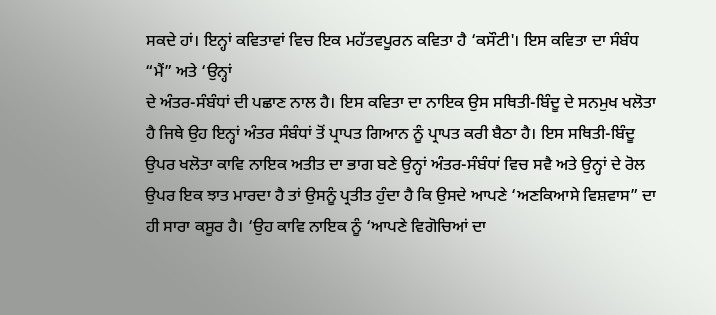ਸਕਦੇ ਹਾਂ। ਇਨ੍ਹਾਂ ਕਵਿਤਾਵਾਂ ਵਿਚ ਇਕ ਮਹੱਤਵਪੂਰਨ ਕਵਿਤਾ ਹੈ ‘ਕਸੌਟੀ'। ਇਸ ਕਵਿਤਾ ਦਾ ਸੰਬੰਧ “ਮੈਂ” ਅਤੇ ‘ਉਨ੍ਹਾਂ
ਦੇ ਅੰਤਰ-ਸੰਬੰਧਾਂ ਦੀ ਪਛਾਣ ਨਾਲ ਹੈ। ਇਸ ਕਵਿਤਾ ਦਾ ਨਾਇਕ ਉਸ ਸਥਿਤੀ-ਬਿੰਦੂ ਦੇ ਸਨਮੁਖ ਖਲੋਤਾ ਹੈ ਜਿਥੇ ਉਹ ਇਨ੍ਹਾਂ ਅੰਤਰ ਸੰਬੰਧਾਂ ਤੋਂ ਪ੍ਰਾਪਤ ਗਿਆਨ ਨੂੰ ਪ੍ਰਾਪਤ ਕਰੀ ਬੈਠਾ ਹੈ। ਇਸ ਸਥਿਤੀ-ਬਿੰਦੂ ਉਪਰ ਖਲੋਤਾ ਕਾਵਿ ਨਾਇਕ ਅਤੀਤ ਦਾ ਭਾਗ ਬਣੇ ਉਨ੍ਹਾਂ ਅੰਤਰ-ਸੰਬੰਧਾਂ ਵਿਚ ਸਵੈ ਅਤੇ ਉਨ੍ਹਾਂ ਦੇ ਰੋਲ ਉਪਰ ਇਕ ਝਾਤ ਮਾਰਦਾ ਹੈ ਤਾਂ ਉਸਨੂੰ ਪ੍ਰਤੀਤ ਹੁੰਦਾ ਹੈ ਕਿ ਉਸਦੇ ਆਪਣੇ ‘ਅਣਕਿਆਸੇ ਵਿਸ਼ਵਾਸ” ਦਾ ਹੀ ਸਾਰਾ ਕਸੂਰ ਹੈ। ‘ਉਹ ਕਾਵਿ ਨਾਇਕ ਨੂੰ ‘ਆਪਣੇ ਵਿਗੋਚਿਆਂ ਦਾ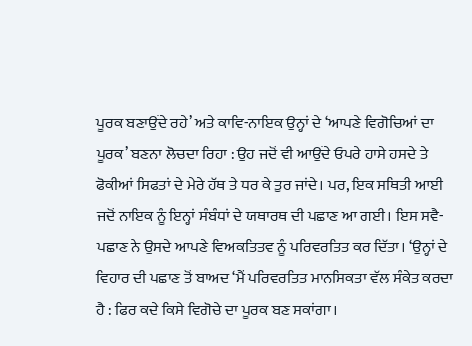ਪੂਰਕ ਬਣਾਉਂਦੇ ਰਹੇ’ ਅਤੇ ਕਾਵਿ-ਨਾਇਕ ਉਨ੍ਹਾਂ ਦੇ ‘ਆਪਣੇ ਵਿਗੋਚਿਆਂ ਦਾ ਪੂਰਕ’ ਬਣਨਾ ਲੋਚਦਾ ਰਿਹਾ : ਉਹ ਜਦੋਂ ਵੀ ਆਉਂਦੇ ਓਪਰੇ ਹਾਸੇ ਹਸਦੇ ਤੇ ਫੋਕੀਆਂ ਸਿਫਤਾਂ ਦੇ ਮੇਰੇ ਹੱਥ ਤੇ ਧਰ ਕੇ ਤੁਰ ਜਾਂਦੇ। ਪਰ, ਇਕ ਸਥਿਤੀ ਆਈ ਜਦੋਂ ਨਾਇਕ ਨੂੰ ਇਨ੍ਹਾਂ ਸੰਬੰਧਾਂ ਦੇ ਯਥਾਰਥ ਦੀ ਪਛਾਣ ਆ ਗਈ। ਇਸ ਸਵੈ-ਪਛਾਣ ਨੇ ਉਸਦੇ ਆਪਣੇ ਵਿਅਕਤਿਤਵ ਨੂੰ ਪਰਿਵਰਤਿਤ ਕਰ ਦਿੱਤਾ। ‘ਉਨ੍ਹਾਂ ਦੇ ਵਿਹਾਰ ਦੀ ਪਛਾਣ ਤੋਂ ਬਾਅਦ ‘ਮੈਂ ਪਰਿਵਰਤਿਤ ਮਾਨਸਿਕਤਾ ਵੱਲ ਸੰਕੇਤ ਕਰਦਾ ਹੈ : ਫਿਰ ਕਦੇ ਕਿਸੇ ਵਿਗੋਚੇ ਦਾ ਪੂਰਕ ਬਣ ਸਕਾਂਗਾ।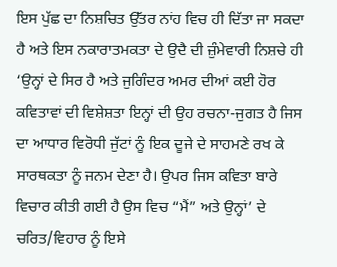ਇਸ ਪੁੱਛ ਦਾ ਨਿਸ਼ਚਿਤ ਉੱਤਰ ਨਾਂਹ ਵਿਚ ਹੀ ਦਿੱਤਾ ਜਾ ਸਕਦਾ ਹੈ ਅਤੇ ਇਸ ਨਕਾਰਾਤਮਕਤਾ ਦੇ ਉਦੈ ਦੀ ਜ਼ੁੰਮੇਵਾਰੀ ਨਿਸ਼ਚੇ ਹੀ ‘ਉਨ੍ਹਾਂ ਦੇ ਸਿਰ ਹੈ ਅਤੇ ਜੁਗਿੰਦਰ ਅਮਰ ਦੀਆਂ ਕਈ ਹੋਰ ਕਵਿਤਾਵਾਂ ਦੀ ਵਿਸ਼ੇਸ਼ਤਾ ਇਨ੍ਹਾਂ ਦੀ ਉਹ ਰਚਨਾ-ਜੁਗਤ ਹੈ ਜਿਸ ਦਾ ਆਧਾਰ ਵਿਰੋਧੀ ਜੁੱਟਾਂ ਨੂੰ ਇਕ ਦੂਜੇ ਦੇ ਸਾਹਮਣੇ ਰਖ ਕੇ ਸਾਰਥਕਤਾ ਨੂੰ ਜਨਮ ਦੇਣਾ ਹੈ। ਉਪਰ ਜਿਸ ਕਵਿਤਾ ਬਾਰੇ ਵਿਚਾਰ ਕੀਤੀ ਗਈ ਹੈ ਉਸ ਵਿਚ “ਮੈਂ” ਅਤੇ ਉਨ੍ਹਾਂ’ ਦੇ ਚਰਿਤ/ਵਿਹਾਰ ਨੂੰ ਇਸੇ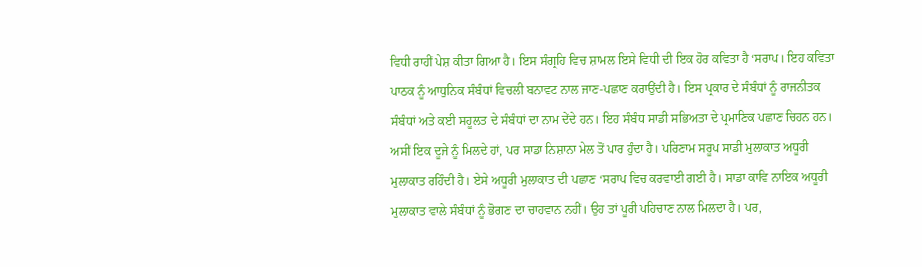ਵਿਧੀ ਰਾਹੀਂ ਪੇਸ਼ ਕੀਤਾ ਗਿਆ ਹੈ। ਇਸ ਸੰਗ੍ਰਹਿ ਵਿਚ ਸ਼ਾਮਲ ਇਸੇ ਵਿਧੀ ਦੀ ਇਕ ਹੋਰ ਕਵਿਤਾ ਹੈ ‘ਸਰਾਪ। ਇਹ ਕਵਿਤਾ ਪਾਠਕ ਨੂੰ ਆਧੁਨਿਕ ਸੰਬੰਧਾਂ ਵਿਚਲੀ ਬਨਾਵਟ ਨਾਲ ਜਾਣ-ਪਛਾਣ ਕਰਾਉਂਦੀ ਹੈ। ਇਸ ਪ੍ਰਕਾਰ ਦੇ ਸੰਬੰਧਾਂ ਨੂੰ ਰਾਜਨੀਤਕ ਸੰਬੰਧਾਂ ਅਤੇ ਕਈ ਸਹੂਲਤ ਦੇ ਸੰਬੰਧਾਂ ਦਾ ਨਾਮ ਦੇਂਦੇ ਹਨ। ਇਹ ਸੰਬੰਧ ਸਾਡੀ ਸਭਿਅਤਾ ਦੇ ਪ੍ਰਮਾਣਿਕ ਪਛਾਣ ਚਿਹਨ ਹਨ। ਅਸੀਂ ਇਕ ਦੂਜੇ ਨੂੰ ਮਿਲਦੇ ਹਾਂ, ਪਰ ਸਾਡਾ ਨਿਸ਼ਾਨਾ ਮੇਲ ਤੋਂ ਪਾਰ ਹੁੰਦਾ ਹੈ। ਪਰਿਣਾਮ ਸਰੂਪ ਸਾਡੀ ਮੁਲਾਕਾਤ ਅਧੂਰੀ ਮੁਲਾਕਾਤ ਰਹਿੰਦੀ ਹੈ। ਏਸੇ ਅਧੂਰੀ ਮੁਲਾਕਾਤ ਦੀ ਪਛਾਣ ‘ਸਰਾਪ ਵਿਚ ਕਰਵਾਈ ਗਈ ਹੈ। ਸਾਡਾ ਕਾਵਿ ਨਾਇਕ ਅਧੂਰੀ ਮੁਲਾਕਾਤ ਵਾਲੇ ਸੰਬੰਧਾਂ ਨੂੰ ਭੋਗਣ ਦਾ ਚਾਹਵਾਨ ਨਹੀਂ। ਉਹ ਤਾਂ ਪੂਰੀ ਪਹਿਚਾਣ ਨਾਲ ਮਿਲਦਾ ਹੈ। ਪਰ,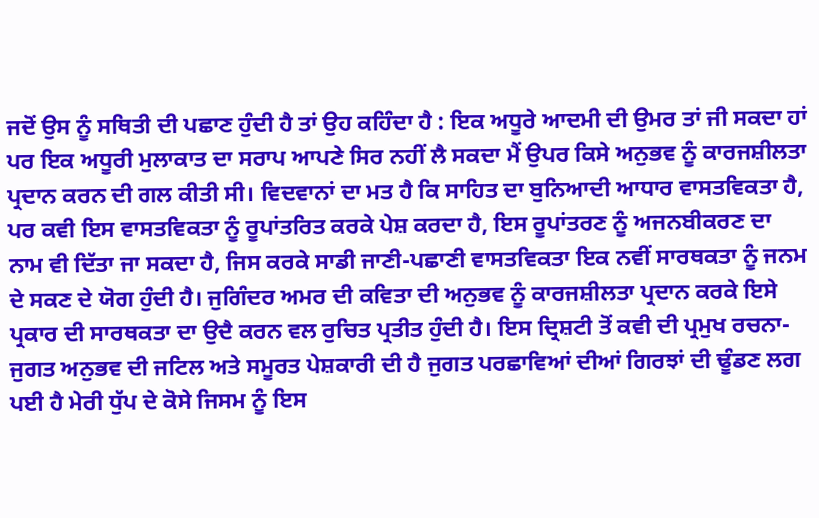ਜਦੋਂ ਉਸ ਨੂੰ ਸਥਿਤੀ ਦੀ ਪਛਾਣ ਹੁੰਦੀ ਹੈ ਤਾਂ ਉਹ ਕਹਿੰਦਾ ਹੈ : ਇਕ ਅਧੂਰੇ ਆਦਮੀ ਦੀ ਉਮਰ ਤਾਂ ਜੀ ਸਕਦਾ ਹਾਂ ਪਰ ਇਕ ਅਧੂਰੀ ਮੁਲਾਕਾਤ ਦਾ ਸਰਾਪ ਆਪਣੇ ਸਿਰ ਨਹੀਂ ਲੈ ਸਕਦਾ ਮੈਂ ਉਪਰ ਕਿਸੇ ਅਨੁਭਵ ਨੂੰ ਕਾਰਜਸ਼ੀਲਤਾ ਪ੍ਰਦਾਨ ਕਰਨ ਦੀ ਗਲ ਕੀਤੀ ਸੀ। ਵਿਦਵਾਨਾਂ ਦਾ ਮਤ ਹੈ ਕਿ ਸਾਹਿਤ ਦਾ ਬੁਨਿਆਦੀ ਆਧਾਰ ਵਾਸਤਵਿਕਤਾ ਹੈ, ਪਰ ਕਵੀ ਇਸ ਵਾਸਤਵਿਕਤਾ ਨੂੰ ਰੂਪਾਂਤਰਿਤ ਕਰਕੇ ਪੇਸ਼ ਕਰਦਾ ਹੈ, ਇਸ ਰੂਪਾਂਤਰਣ ਨੂੰ ਅਜਨਬੀਕਰਣ ਦਾ ਨਾਮ ਵੀ ਦਿੱਤਾ ਜਾ ਸਕਦਾ ਹੈ, ਜਿਸ ਕਰਕੇ ਸਾਡੀ ਜਾਣੀ-ਪਛਾਣੀ ਵਾਸਤਵਿਕਤਾ ਇਕ ਨਵੀਂ ਸਾਰਥਕਤਾ ਨੂੰ ਜਨਮ ਦੇ ਸਕਣ ਦੇ ਯੋਗ ਹੁੰਦੀ ਹੈ। ਜੁਗਿੰਦਰ ਅਮਰ ਦੀ ਕਵਿਤਾ ਦੀ ਅਨੁਭਵ ਨੂੰ ਕਾਰਜਸ਼ੀਲਤਾ ਪ੍ਰਦਾਨ ਕਰਕੇ ਇਸੇ ਪ੍ਰਕਾਰ ਦੀ ਸਾਰਥਕਤਾ ਦਾ ਉਦੈ ਕਰਨ ਵਲ ਰੁਚਿਤ ਪ੍ਰਤੀਤ ਹੁੰਦੀ ਹੈ। ਇਸ ਦ੍ਰਿਸ਼ਟੀ ਤੋਂ ਕਵੀ ਦੀ ਪ੍ਰਮੁਖ ਰਚਨਾ-ਜੁਗਤ ਅਨੁਭਵ ਦੀ ਜਟਿਲ ਅਤੇ ਸਮੂਰਤ ਪੇਸ਼ਕਾਰੀ ਦੀ ਹੈ ਜੁਗਤ ਪਰਛਾਵਿਆਂ ਦੀਆਂ ਗਿਰਝਾਂ ਦੀ ਢੂੰਡਣ ਲਗ ਪਈ ਹੈ ਮੇਰੀ ਧੁੱਪ ਦੇ ਕੋਸੇ ਜਿਸਮ ਨੂੰ ਇਸ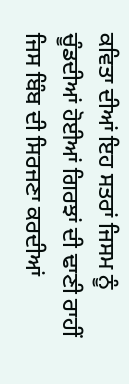ਕਵਿਤਾ ਦੀਆਂ ਇਹ ਸਤਰਾਂ ਜਿਸਮ ਨੂੰ ਚੂੰਡਦੀਆਂ ਹੋਈਆਂ ਗਿਰਝਾਂ ਦੀ ਢਾਣੀ ਰਾਹੀਂ ਜਿਸ ਬਿੰਬ ਦੀ ਸਿਰਜਣਾ ਕਰਦੀਆਂ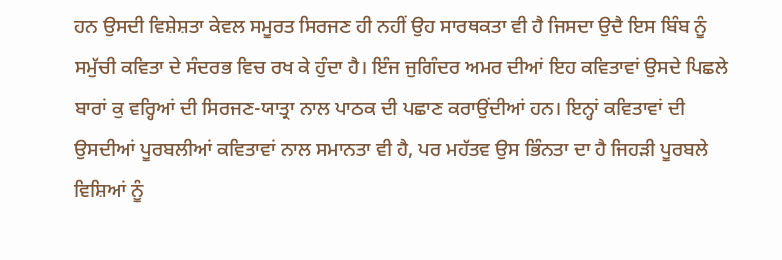ਹਨ ਉਸਦੀ ਵਿਸ਼ੇਸ਼ਤਾ ਕੇਵਲ ਸਮੂਰਤ ਸਿਰਜਣ ਹੀ ਨਹੀਂ ਉਹ ਸਾਰਥਕਤਾ ਵੀ ਹੈ ਜਿਸਦਾ ਉਦੈ ਇਸ ਬਿੰਬ ਨੂੰ ਸਮੁੱਚੀ ਕਵਿਤਾ ਦੇ ਸੰਦਰਭ ਵਿਚ ਰਖ ਕੇ ਹੁੰਦਾ ਹੈ। ਇੰਜ ਜੁਗਿੰਦਰ ਅਮਰ ਦੀਆਂ ਇਹ ਕਵਿਤਾਵਾਂ ਉਸਦੇ ਪਿਛਲੇ ਬਾਰਾਂ ਕੁ ਵਰ੍ਹਿਆਂ ਦੀ ਸਿਰਜਣ-ਯਾਤ੍ਰਾ ਨਾਲ ਪਾਠਕ ਦੀ ਪਛਾਣ ਕਰਾਉਂਦੀਆਂ ਹਨ। ਇਨ੍ਹਾਂ ਕਵਿਤਾਵਾਂ ਦੀ ਉਸਦੀਆਂ ਪੂਰਬਲੀਆਂ ਕਵਿਤਾਵਾਂ ਨਾਲ ਸਮਾਨਤਾ ਵੀ ਹੈ, ਪਰ ਮਹੱਤਵ ਉਸ ਭਿੰਨਤਾ ਦਾ ਹੈ ਜਿਹੜੀ ਪੂਰਬਲੇ ਵਿਸ਼ਿਆਂ ਨੂੰ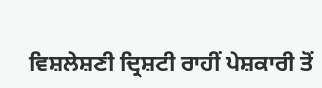ਵਿਸ਼ਲੇਸ਼ਣੀ ਦ੍ਰਿਸ਼ਟੀ ਰਾਹੀਂ ਪੇਸ਼ਕਾਰੀ ਤੋਂ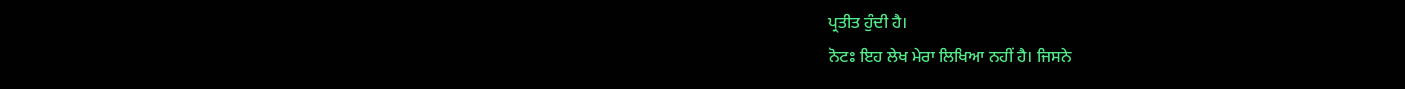ਪ੍ਰਤੀਤ ਹੁੰਦੀ ਹੈ।
ਨੋਟਃ ਇਹ ਲੇਖ ਮੇਰਾ ਲਿਖਿਆ ਨਹੀਂ ਹੈ। ਜਿਸਨੇ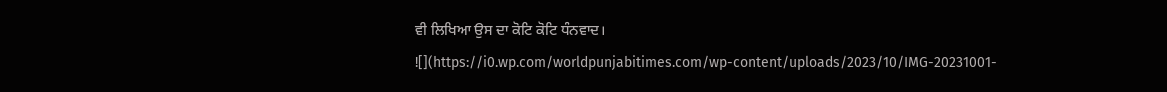ਵੀ ਲਿਖਿਆ ਉਸ ਦਾ ਕੋਟਿ ਕੋਟਿ ਧੰਨਵਾਦ।
![](https://i0.wp.com/worldpunjabitimes.com/wp-content/uploads/2023/10/IMG-20231001-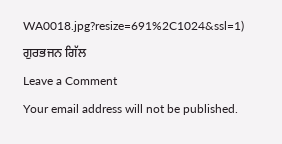WA0018.jpg?resize=691%2C1024&ssl=1)
ਗੁਰਭਜਨ ਗਿੱਲ
Leave a Comment
Your email address will not be published.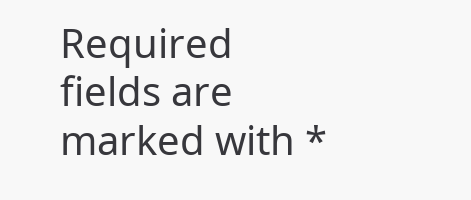Required fields are marked with *